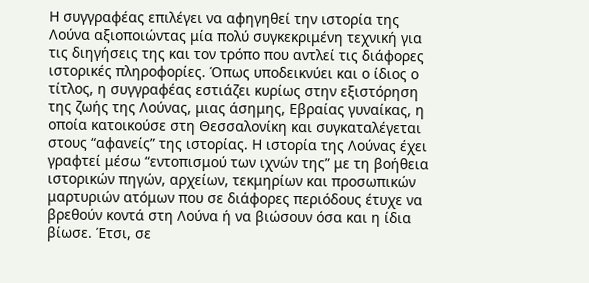Η συγγραφέας επιλέγει να αφηγηθεί την ιστορία της Λούνα αξιοποιώντας μία πολύ συγκεκριμένη τεχνική για τις διηγήσεις της και τον τρόπο που αντλεί τις διάφορες ιστορικές πληροφορίες. Όπως υποδεικνύει και ο ίδιος ο τίτλος, η συγγραφέας εστιάζει κυρίως στην εξιστόρηση της ζωής της Λούνας, μιας άσημης, Εβραίας γυναίκας, η οποία κατοικούσε στη Θεσσαλονίκη και συγκαταλέγεται στους “αφανείς” της ιστορίας. Η ιστορία της Λούνας έχει γραφτεί μέσω “εντοπισμού των ιχνών της” με τη βοήθεια ιστορικών πηγών, αρχείων, τεκμηρίων και προσωπικών μαρτυριών ατόμων που σε διάφορες περιόδους έτυχε να βρεθούν κοντά στη Λούνα ή να βιώσουν όσα και η ίδια βίωσε. Έτσι, σε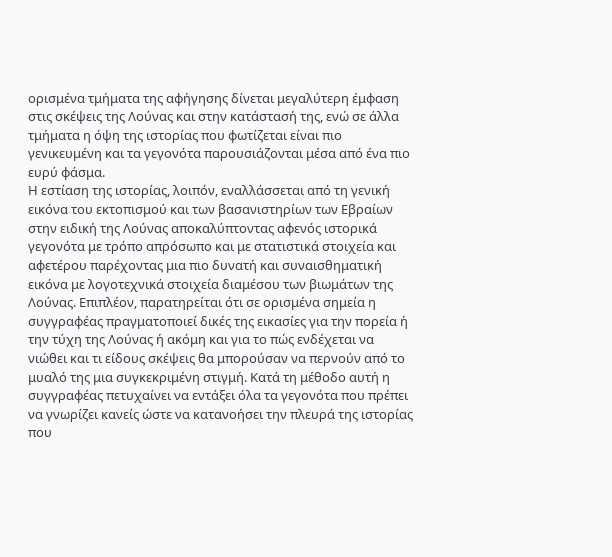ορισμένα τμήματα της αφήγησης δίνεται μεγαλύτερη έμφαση στις σκέψεις της Λούνας και στην κατάστασή της, ενώ σε άλλα τμήματα η όψη της ιστορίας που φωτίζεται είναι πιο γενικευμένη και τα γεγονότα παρουσιάζονται μέσα από ένα πιο ευρύ φάσμα.
Η εστίαση της ιστορίας, λοιπόν, εναλλάσσεται από τη γενική εικόνα του εκτοπισμού και των βασανιστηρίων των Εβραίων στην ειδική της Λούνας αποκαλύπτοντας αφενός ιστορικά γεγονότα με τρόπο απρόσωπο και με στατιστικά στοιχεία και αφετέρου παρέχοντας μια πιο δυνατή και συναισθηματική εικόνα με λογοτεχνικά στοιχεία διαμέσου των βιωμάτων της Λούνας. Επιπλέον, παρατηρείται ότι σε ορισμένα σημεία η συγγραφέας πραγματοποιεί δικές της εικασίες για την πορεία ή την τύχη της Λούνας ή ακόμη και για το πώς ενδέχεται να νιώθει και τι είδους σκέψεις θα μπορούσαν να περνούν από το μυαλό της μια συγκεκριμένη στιγμή. Κατά τη μέθοδο αυτή η συγγραφέας πετυχαίνει να εντάξει όλα τα γεγονότα που πρέπει να γνωρίζει κανείς ώστε να κατανοήσει την πλευρά της ιστορίας που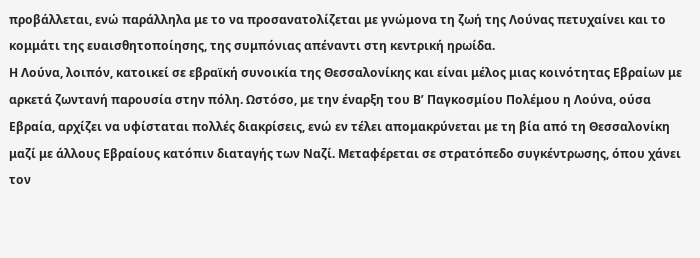προβάλλεται, ενώ παράλληλα με το να προσανατολίζεται με γνώμονα τη ζωή της Λούνας πετυχαίνει και το κομμάτι της ευαισθητοποίησης, της συμπόνιας απέναντι στη κεντρική ηρωίδα.
Η Λούνα, λοιπόν, κατοικεί σε εβραϊκή συνοικία της Θεσσαλονίκης και είναι μέλος μιας κοινότητας Εβραίων με αρκετά ζωντανή παρουσία στην πόλη. Ωστόσο, με την έναρξη του Β’ Παγκοσμίου Πολέμου η Λούνα, ούσα Εβραία, αρχίζει να υφίσταται πολλές διακρίσεις, ενώ εν τέλει απομακρύνεται με τη βία από τη Θεσσαλονίκη μαζί με άλλους Εβραίους κατόπιν διαταγής των Ναζί. Μεταφέρεται σε στρατόπεδο συγκέντρωσης, όπου χάνει τον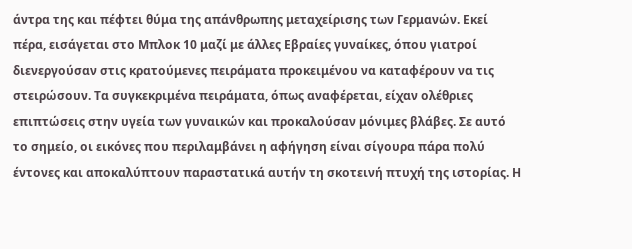άντρα της και πέφτει θύμα της απάνθρωπης μεταχείρισης των Γερμανών. Εκεί πέρα, εισάγεται στο Μπλοκ 10 μαζί με άλλες Εβραίες γυναίκες, όπου γιατροί διενεργούσαν στις κρατούμενες πειράματα προκειμένου να καταφέρουν να τις στειρώσουν. Τα συγκεκριμένα πειράματα, όπως αναφέρεται, είχαν ολέθριες επιπτώσεις στην υγεία των γυναικών και προκαλούσαν μόνιμες βλάβες. Σε αυτό το σημείο, οι εικόνες που περιλαμβάνει η αφήγηση είναι σίγουρα πάρα πολύ έντονες και αποκαλύπτουν παραστατικά αυτήν τη σκοτεινή πτυχή της ιστορίας. Η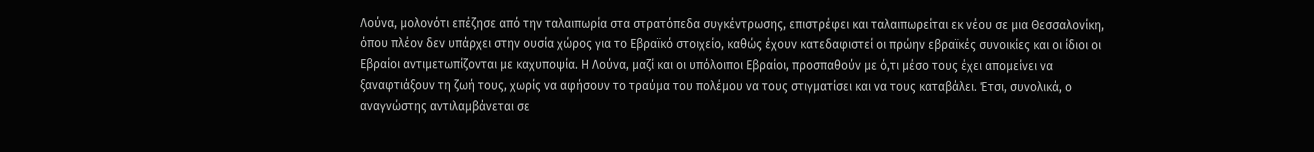Λούνα, μολονότι επέζησε από την ταλαιπωρία στα στρατόπεδα συγκέντρωσης, επιστρέφει και ταλαιπωρείται εκ νέου σε μια Θεσσαλονίκη, όπου πλέον δεν υπάρχει στην ουσία χώρος για το Εβραϊκό στοιχείο, καθώς έχουν κατεδαφιστεί οι πρώην εβραϊκές συνοικίες και οι ίδιοι οι Εβραίοι αντιμετωπίζονται με καχυποψία. Η Λούνα, μαζί και οι υπόλοιποι Εβραίοι, προσπαθούν με ό,τι μέσο τους έχει απομείνει να ξαναφτιάξουν τη ζωή τους, χωρίς να αφήσουν το τραύμα του πολέμου να τους στιγματίσει και να τους καταβάλει. Έτσι, συνολικά, ο αναγνώστης αντιλαμβάνεται σε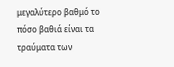μεγαλύτερο βαθμό το πόσο βαθιά είναι τα τραύματα των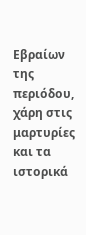Εβραίων της περιόδου, χάρη στις μαρτυρίες και τα ιστορικά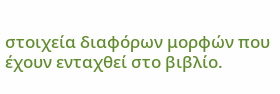στοιχεία διαφόρων μορφών που έχουν ενταχθεί στο βιβλίο.